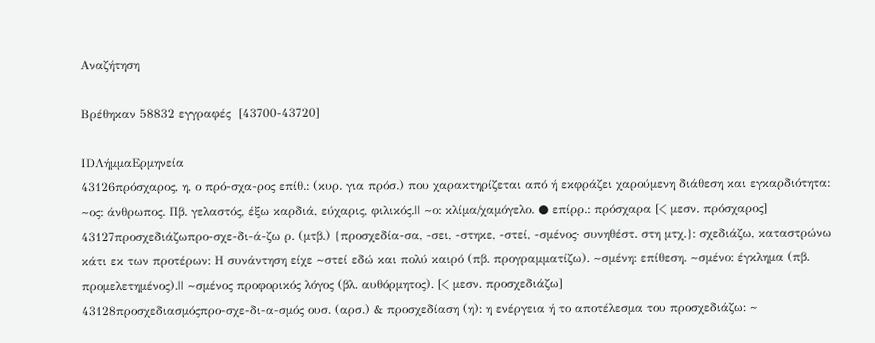Αναζήτηση

Βρέθηκαν 58832 εγγραφές  [43700-43720]

IDΛήμμαΕρμηνεία
43126πρόσχαρος, η, ο πρό-σχα-ρος επίθ.: (κυρ. για πρόσ.) που χαρακτηρίζεται από ή εκφράζει χαρούμενη διάθεση και εγκαρδιότητα: ~ος: άνθρωπος. Πβ. γελαστός, έξω καρδιά, εύχαρις, φιλικός.|| ~ο: κλίμα/χαμόγελο. ● επίρρ.: πρόσχαρα [< μεσν. πρόσχαρος]
43127προσχεδιάζωπρο-σχε-δι-ά-ζω ρ. (μτβ.) {προσχεδία-σα, -σει, -στηκε, -στεί, -σμένος· συνηθέστ. στη μτχ.}: σχεδιάζω, καταστρώνω κάτι εκ των προτέρων: Η συνάντηση είχε ~στεί εδώ και πολύ καιρό (πβ. προγραμματίζω). ~σμένη: επίθεση. ~σμένο: έγκλημα (πβ. προμελετημένος).|| ~σμένος προφορικός λόγος (βλ. αυθόρμητος). [< μεσν. προσχεδιάζω]
43128προσχεδιασμόςπρο-σχε-δι-α-σμός ουσ. (αρσ.) & προσχεδίαση (η): η ενέργεια ή το αποτέλεσμα του προσχεδιάζω: ~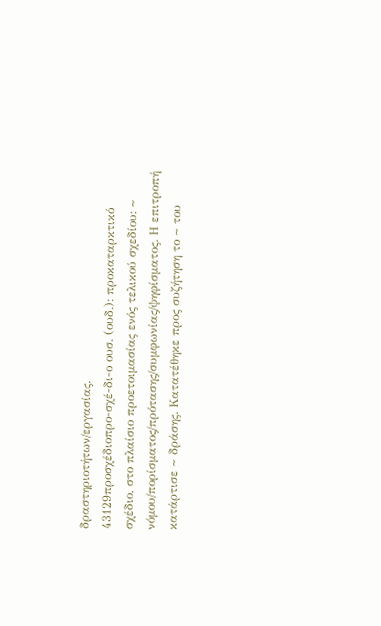δραστηριοτήτων/εργασίας.
43129προσχέδιοπρο-σχέ-δι-ο ουσ. (ουδ.): προκαταρκτικό σχέδιο, στο πλαίσιο προετοιμασίας ενός τελικού σχεδίου: ~ νόμου/πορίσματος/πρότασης/συμφωνίας/ψηφίσματος. Η επιτροπή κατάρτισε ~ δράσης. Κατατέθηκε προς συζήτηση το ~ του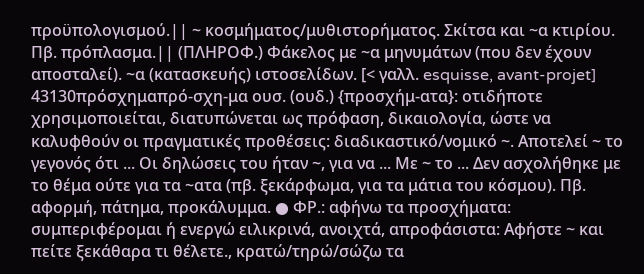προϋπολογισμού.|| ~ κοσμήματος/μυθιστορήματος. Σκίτσα και ~α κτιρίου. Πβ. πρόπλασμα.|| (ΠΛΗΡΟΦ.) Φάκελος με ~α μηνυμάτων (που δεν έχουν αποσταλεί). ~α (κατασκευής) ιστοσελίδων. [< γαλλ. esquisse, avant-projet]
43130πρόσχημαπρό-σχη-μα ουσ. (ουδ.) {προσχήμ-ατα}: οτιδήποτε χρησιμοποιείται, διατυπώνεται ως πρόφαση, δικαιολογία, ώστε να καλυφθούν οι πραγματικές προθέσεις: διαδικαστικό/νομικό ~. Αποτελεί ~ το γεγονός ότι ... Οι δηλώσεις του ήταν ~, για να ... Με ~ το ... Δεν ασχολήθηκε με το θέμα ούτε για τα ~ατα (πβ. ξεκάρφωμα, για τα μάτια του κόσμου). Πβ. αφορμή, πάτημα, προκάλυμμα. ● ΦΡ.: αφήνω τα προσχήματα: συμπεριφέρομαι ή ενεργώ ειλικρινά, ανοιχτά, απροφάσιστα: Αφήστε ~ και πείτε ξεκάθαρα τι θέλετε., κρατώ/τηρώ/σώζω τα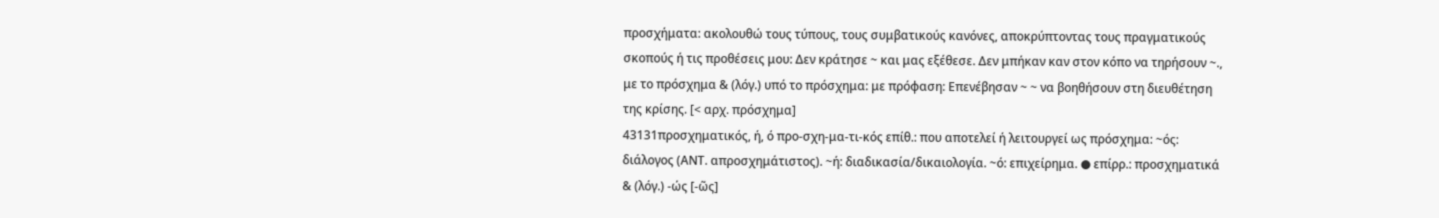προσχήματα: ακολουθώ τους τύπους, τους συμβατικούς κανόνες, αποκρύπτοντας τους πραγματικούς σκοπούς ή τις προθέσεις μου: Δεν κράτησε ~ και μας εξέθεσε. Δεν μπήκαν καν στον κόπο να τηρήσουν ~., με το πρόσχημα & (λόγ.) υπό το πρόσχημα: με πρόφαση: Επενέβησαν ~ ~ να βοηθήσουν στη διευθέτηση της κρίσης. [< αρχ. πρόσχημα]
43131προσχηματικός, ή, ό προ-σχη-μα-τι-κός επίθ.: που αποτελεί ή λειτουργεί ως πρόσχημα: ~ός: διάλογος (ΑΝΤ. απροσχημάτιστος). ~ή: διαδικασία/δικαιολογία. ~ό: επιχείρημα. ● επίρρ.: προσχηματικά & (λόγ.) -ώς [-ῶς]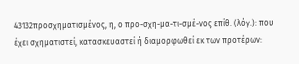43132προσχηματισμένος, η, ο προ-σχη-μα-τι-σμέ-νος επίθ. (λόγ.): που έχει σχηματιστεί, κατασκευαστεί ή διαμορφωθεί εκ των προτέρων: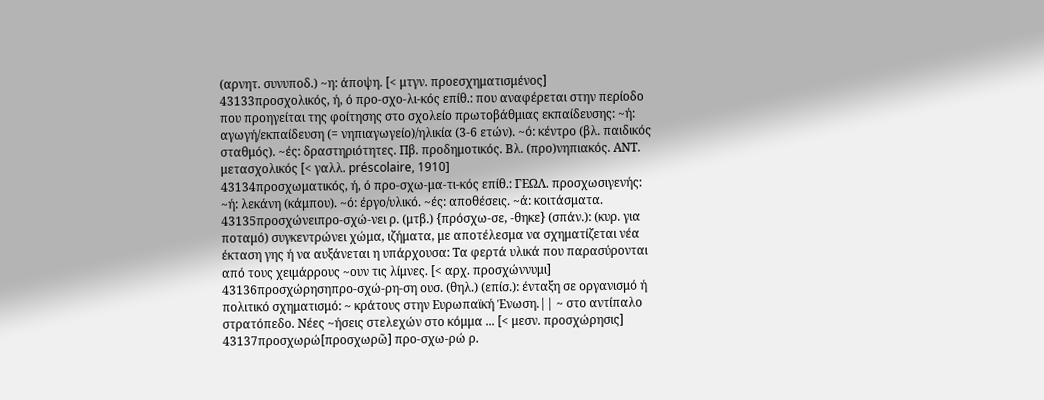(αρνητ. συνυποδ.) ~η: άποψη. [< μτγν. προεσχηματισμένος]
43133προσχολικός, ή, ό προ-σχο-λι-κός επίθ.: που αναφέρεται στην περίοδο που προηγείται της φοίτησης στο σχολείο πρωτοβάθμιας εκπαίδευσης: ~ή: αγωγή/εκπαίδευση (= νηπιαγωγείο)/ηλικία (3-6 ετών). ~ό: κέντρο (βλ. παιδικός σταθμός). ~ές: δραστηριότητες. Πβ. προδημοτικός. Βλ. (προ)νηπιακός. ΑΝΤ. μετασχολικός [< γαλλ. préscolaire, 1910]
43134προσχωματικός, ή, ό προ-σχω-μα-τι-κός επίθ.: ΓΕΩΛ. προσχωσιγενής: ~ή: λεκάνη (κάμπου). ~ό: έργο/υλικό. ~ές: αποθέσεις. ~ά: κοιτάσματα.
43135προσχώνειπρο-σχώ-νει ρ. (μτβ.) {πρόσχω-σε, -θηκε} (σπάν.): (κυρ. για ποταμό) συγκεντρώνει χώμα, ιζήματα, με αποτέλεσμα να σχηματίζεται νέα έκταση γης ή να αυξάνεται η υπάρχουσα: Τα φερτά υλικά που παρασύρονται από τους χειμάρρους ~ουν τις λίμνες. [< αρχ. προσχώννυμι]
43136προσχώρησηπρο-σχώ-ρη-ση ουσ. (θηλ.) (επίσ.): ένταξη σε οργανισμό ή πολιτικό σχηματισμό: ~ κράτους στην Ευρωπαϊκή Ένωση.|| ~ στο αντίπαλο στρατόπεδο. Νέες ~ήσεις στελεχών στο κόμμα ... [< μεσν. προσχώρησις]
43137προσχωρώ[προσχωρῶ] προ-σχω-ρώ ρ.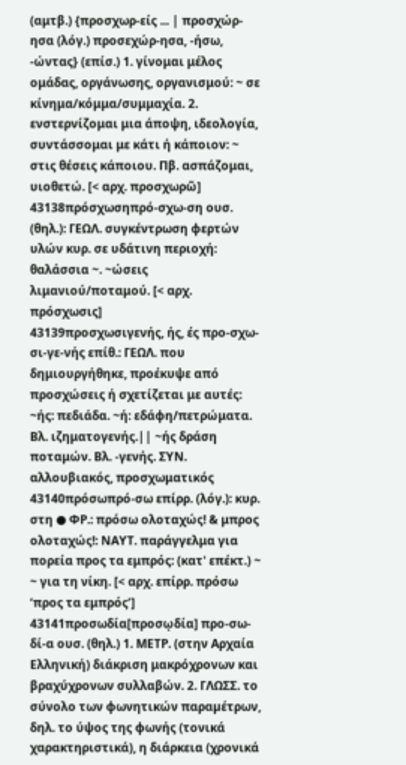(αμτβ.) {προσχωρ-είς ... | προσχώρ-ησα (λόγ.) προσεχώρ-ησα, -ήσω, -ώντας} (επίσ.) 1. γίνομαι μέλος ομάδας, οργάνωσης, οργανισμού: ~ σε κίνημα/κόμμα/συμμαχία. 2. ενστερνίζομαι μια άποψη, ιδεολογία, συντάσσομαι με κάτι ή κάποιον: ~ στις θέσεις κάποιου. Πβ. ασπάζομαι, υιοθετώ. [< αρχ. προσχωρῶ]
43138πρόσχωσηπρό-σχω-ση ουσ. (θηλ.): ΓΕΩΛ. συγκέντρωση φερτών υλών κυρ. σε υδάτινη περιοχή: θαλάσσια ~. ~ώσεις λιμανιού/ποταμού. [< αρχ. πρόσχωσις]
43139προσχωσιγενής, ής, ές προ-σχω-σι-γε-νής επίθ.: ΓΕΩΛ. που δημιουργήθηκε, προέκυψε από προσχώσεις ή σχετίζεται με αυτές: ~ής: πεδιάδα. ~ή: εδάφη/πετρώματα. Βλ. ιζηματογενής.|| ~ής δράση ποταμών. Βλ. -γενής. ΣΥΝ. αλλουβιακός, προσχωματικός
43140πρόσωπρό-σω επίρρ. (λόγ.): κυρ. στη ● ΦΡ.: πρόσω ολοταχώς! & μπρος ολοταχώς!: ΝΑΥΤ. παράγγελμα για πορεία προς τα εμπρός: (κατ' επέκτ.) ~ ~ για τη νίκη. [< αρχ. επίρρ. πρόσω ‘προς τα εμπρός’]
43141προσωδία[προσῳδία] προ-σω-δί-α ουσ. (θηλ.) 1. ΜΕΤΡ. (στην Αρχαία Ελληνική) διάκριση μακρόχρονων και βραχύχρονων συλλαβών. 2. ΓΛΩΣΣ. το σύνολο των φωνητικών παραµέτρων, δηλ. το ύψος της φωνής (τονικά χαρακτηριστικά), η διάρκεια (χρονικά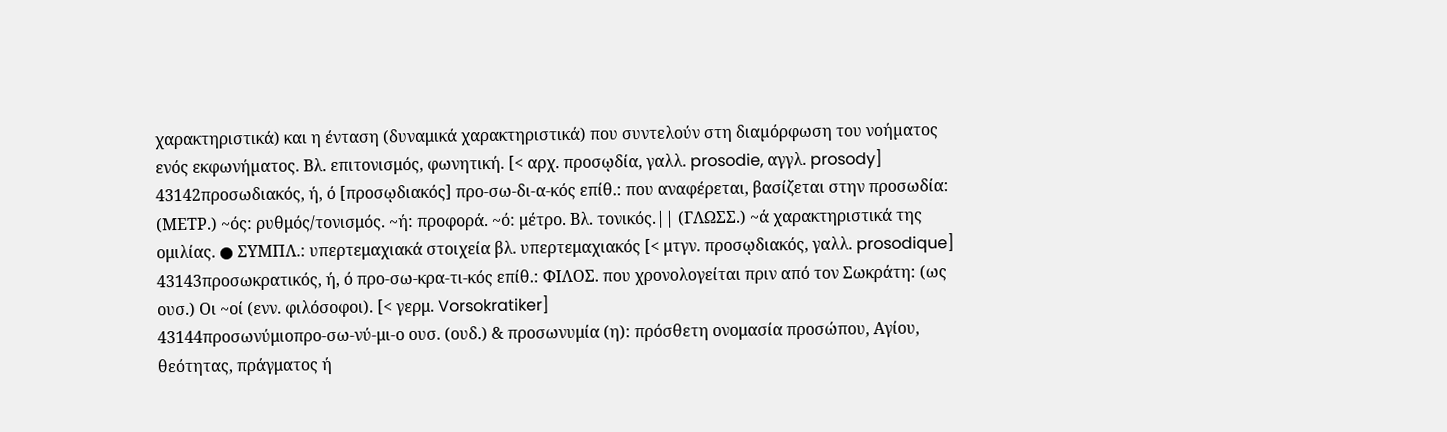χαρακτηριστικά) και η ένταση (δυναμικά χαρακτηριστικά) που συντελούν στη διαµόρφωση του νοήµατος ενός εκφωνήµατος. Βλ. επιτονισμός, φωνητική. [< αρχ. προσῳδία, γαλλ. prosodie, αγγλ. prosody]
43142προσωδιακός, ή, ό [προσῳδιακός] προ-σω-δι-α-κός επίθ.: που αναφέρεται, βασίζεται στην προσωδία: (ΜΕΤΡ.) ~ός: ρυθμός/τονισμός. ~ή: προφορά. ~ό: μέτρο. Βλ. τονικός.|| (ΓΛΩΣΣ.) ~ά χαρακτηριστικά της ομιλίας. ● ΣΥΜΠΛ.: υπερτεμαχιακά στοιχεία βλ. υπερτεμαχιακός [< μτγν. προσῳδιακός, γαλλ. prosodique]
43143προσωκρατικός, ή, ό προ-σω-κρα-τι-κός επίθ.: ΦΙΛΟΣ. που χρονολογείται πριν από τον Σωκράτη: (ως ουσ.) Οι ~οί (ενν. φιλόσοφοι). [< γερμ. Vorsokratiker]
43144προσωνύμιοπρο-σω-νύ-μι-ο ουσ. (ουδ.) & προσωνυμία (η): πρόσθετη ονομασία προσώπου, Αγίου, θεότητας, πράγματος ή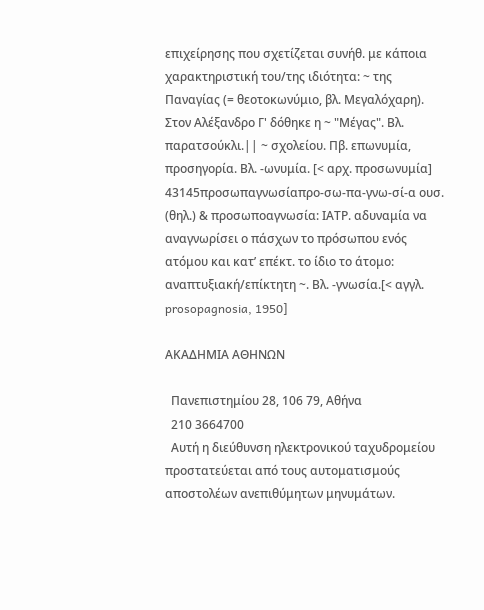επιχείρησης που σχετίζεται συνήθ. με κάποια χαρακτηριστική του/της ιδιότητα: ~ της Παναγίας (= θεοτοκωνύμιο, βλ. Μεγαλόχαρη). Στον Αλέξανδρο Γ' δόθηκε η ~ "Μέγας". Βλ. παρατσούκλι.|| ~ σχολείου. Πβ. επωνυμία, προσηγορία. Βλ. -ωνυμία. [< αρχ. προσωνυμία]
43145προσωπαγνωσίαπρο-σω-πα-γνω-σί-α ουσ. (θηλ.) & προσωποαγνωσία: ΙΑΤΡ. αδυναμία να αναγνωρίσει ο πάσχων το πρόσωπου ενός ατόμου και κατ’ επέκτ. το ίδιο το άτομο: αναπτυξιακή/επίκτητη ~. Βλ. -γνωσία.[< αγγλ. prosopagnosia, 1950]

ΑΚΑΔΗΜΙΑ ΑΘΗΝΩΝ

  Πανεπιστημίου 28, 106 79, Αθήνα
  210 3664700
  Αυτή η διεύθυνση ηλεκτρονικού ταχυδρομείου προστατεύεται από τους αυτοματισμούς αποστολέων ανεπιθύμητων μηνυμάτων.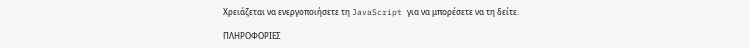Χρειάζεται να ενεργοποιήσετε τη JavaScript για να μπορέσετε να τη δείτε.

ΠΛΗΡΟΦΟΡΙΕΣ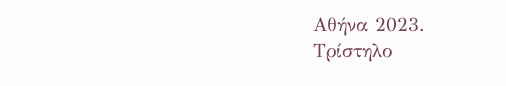Αθήνα 2023.
Τρίστηλο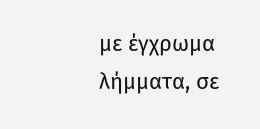με έγχρωμα λήμματα, σε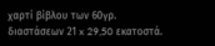χαρτί βίβλου των 60γρ. διαστάσεων 21 x 29,50 εκατοστά.